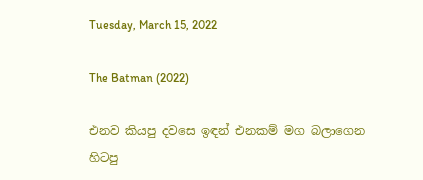Tuesday, March 15, 2022

The Batman (2022)

එනව කියපු දවසෙ ඉඳන් එනකම් මග බලාගෙන හිටපු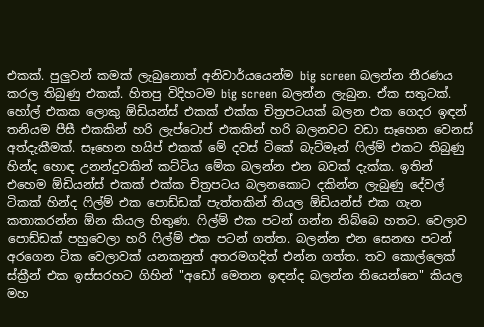එකක්. පුලුවන් කමක් ලැබුනොත් අනිවාර්යයෙන්ම big screen බලන්න තීරණය කරල තිබුණු එකක්. හිතපු විදිහටම big screen බලන්න ලැබුන. ඒක සතුටක්. හෝල් එකක ලොකු ඕඩියන්ස් එකක් එක්ක චිත්‍රපටයක් බලන එක ගෙදර ඉඳන් තනියම පීසී එකකින් හරි ලැප්ටොප් එකකින් හරි බලනවට වඩා සෑහෙන වෙනස් අත්දැකීමක්. සෑහෙන හයිප් එකක් මේ දවස් ටිකේ බැට්මෑන් ෆිල්ම් එකට තිබුණු හින්ද හොඳ උනන්දුවකින් කට්ටිය මේක බලන්න එන බවක් දැක්ක. ඉතින් එහෙම ඕඩියන්ස් එකක් එක්ක චිත්‍රපටය බලනකොට දකින්න ලැබුණු දේවල් ටිකක් හින්ද ෆිල්ම් එක පොඩ්ඩක් පැත්තකින් තියල ඕඩියන්ස් එක ගැන කතාකරන්න ඕන කියල හිතුණ. ෆිල්ම් එක පටන් ගන්න තිබ්බෙ හතට. වෙලාව පොඩ්ඩක් පහුවෙලා හරි ෆිල්ම් එක පටන් ගත්ත. බලන්න එන සෙනඟ පටන් අරගෙන ටික වෙලාවක් යනකනුත් අතරමගදිත් එන්න ගත්ත. තව කොල්ලෙක් ස්ක්‍රීන් එක ඉස්සරහට ගිහින් "අඩෝ මෙතන ඉඳන්ද බලන්න තියෙන්නෙ" කියල මහ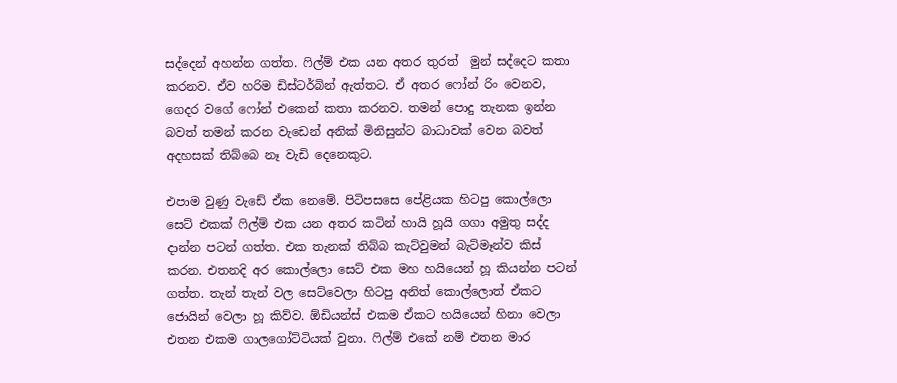සද්දෙන් අහන්න ගත්ත. ෆිල්ම් එක යන අතර තුරත්  මුන් සද්දෙට කතා කරනව. ඒව හරිම ඩිස්ටර්බින් ඇත්තට. ඒ අතර ෆෝන් රිං වෙනව, ගෙදර වගේ ෆෝන් එකෙන් කතා කරනව. තමන් පොදු තැනක ඉන්න බවත් තමන් කරන වැඩෙන් අනික් මිනිසුන්ට බාධාවක් වෙන බවත් අදහසක් තිබ්බෙ නෑ වැඩි දෙනෙකුට.

එපාම වුණු වැඩේ ඒක නෙමේ. පිටිපසසෙ පේළියක හිටපු කොල්ලො සෙට් එකක් ෆිල්ම් එක යන අතර කටින් හායි හූයි ගගා අමුතු සද්ද දාන්න පටන් ගත්ත. එක තැනක් තිබ්බ කැට්වුමන් බැට්මෑන්ව කිස් කරන. එතනදි අර කොල්ලො සෙට් එක මහ හයියෙන් හූ කියන්න පටන් ගත්ත. තැන් තැන් වල සෙට්වෙලා හිටපු අනිත් කොල්ලොත් ඒකට ජොයින් වෙලා හූ කිව්ව. ඕඩියන්ස් එකම ඒකට හයියෙන් හිනා වෙලා එතන එකම ගාලගෝට්ටියක් වුනා. ෆිල්ම් එකේ නම් එතන මාර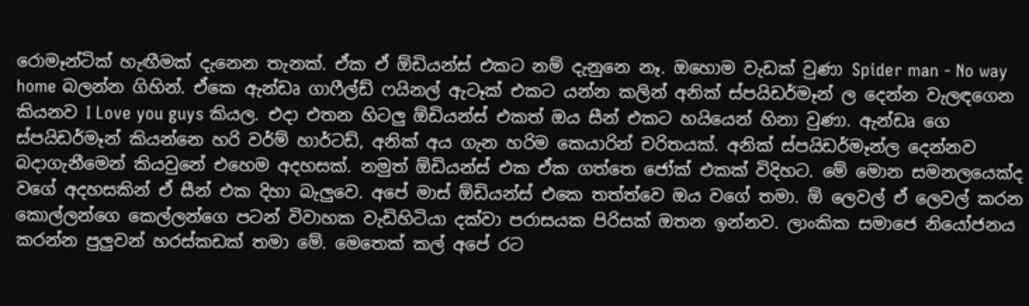රොමෑන්ටික් හැඟීමක් දැනෙන තැනක්. ඒක ඒ ඕඩියන්ස් එකට නම් දැනුනෙ නෑ. ඔහොම වැඩක් වුණා Spider man - No way home බලන්න ගිහින්. ඒකෙ ඇන්ඩෘ ගාෆීල්ඩ් ෆයිනල් ඇටෑක් එකට යන්න කලින් අනික් ස්පයිඩර්මෑන් ල දෙන්න වැලඳගෙන කියනව I Love you guys කියල. එදා එතන හිටලු ඕඩියන්ස් එකත් ඔය සීන් එකට හයියෙන් හිනා වුණා. ඇන්ඩෘ ගෙ ස්පයිඩර්මෑන් කියන්නෙ හරි වර්ම් හාර්ටඩ්, අනික් අය ගැන හරිම කෙයාරින් චරිතයක්. අනික් ස්පයිඩර්මෑන්ල දෙන්නව බදාගැනීමෙන් කියවුනේ එහෙම අදහසක්. නමුත් ඕඩියන්ස් එක ඒක ගත්තෙ ජෝක් එකක් විදිහට. මේ මොන සමනලයෙක්ද වගේ අදහසකින් ඒ සීන් එක දිහා බැලුවෙ. අපේ මාස් ඕඩියන්ස් එකෙ තත්ත්වෙ ඔය වගේ තමා. ඕ ලෙවල් ඒ ලෙවල් කරන කොල්ලන්ගෙ කෙල්ලන්ගෙ පටන් විවාහක වැඩිහිටියා දක්වා පරාසයක පිරිසක් ඔතන ඉන්නව. ලාංකික සමාජෙ නියෝජනය කරන්න පුලුවන් හරස්කඩක් තමා මේ. මෙතෙක් කල් අපේ රට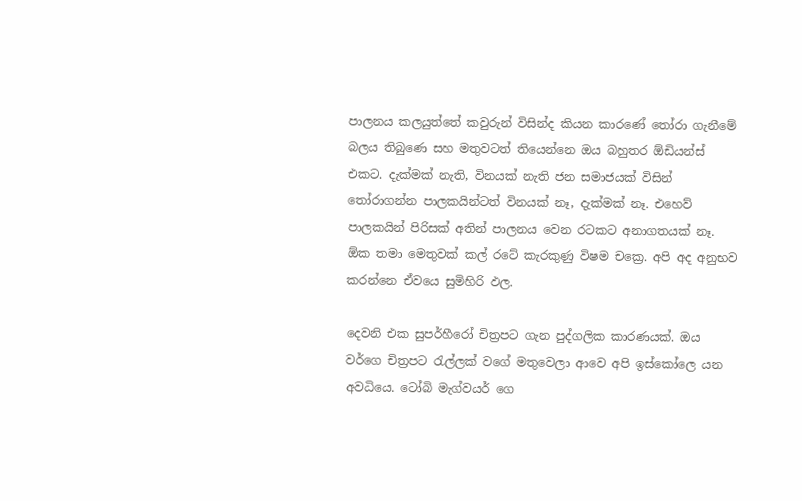පාලනය කලයුත්තේ කවුරුන් විසින්ද කියන කාරණේ තෝරා ගැනීමේ බලය තිබුණෙ සහ මතුවටත් තියෙන්නෙ ඔය බහුතර ඕඩියන්ස් එකට. දැක්මක් නැති, විනයක් නැති ජන සමාජයක් විසින් තෝරාගන්න පාලකයින්ටත් විනයක් නෑ, දැක්මක් නෑ. එහෙව් පාලකයින් පිරිසක් අතින් පාලනය වෙන රටකට අනාගතයක් නෑ. ඕක තමා මෙතුවක් කල් රටේ කැරකුණු විෂම චක්‍රෙ. අපි අද අනුභව කරන්නෙ ඒවයෙ සුමිහිරි ඵල.

දෙවනි එක සුපර්හීරෝ චිත්‍රපට ගැන පුද්ගලික කාරණයක්. ඔය වර්ගෙ චිත්‍රපට රැල්ලක් වගේ මතුවෙලා ආවෙ අපි ඉස්කෝලෙ යන අවධියෙ. ටෝබි මැග්වයර් ගෙ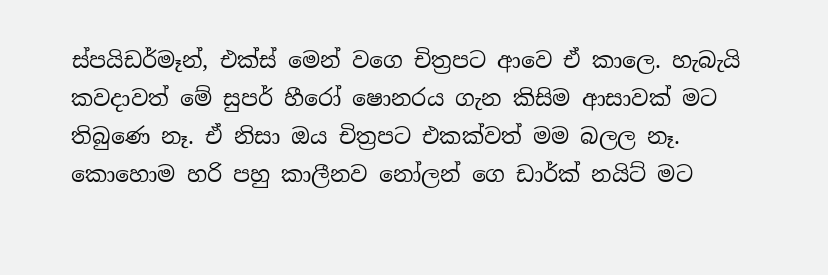ස්පයිඩර්මෑන්, එක්ස් මෙන් වගෙ චිත්‍රපට ආවෙ ඒ කාලෙ. හැබැයි කවදාවත් මේ සුපර් හීරෝ ෂොනරය ගැන කිසිම ආසාවක් මට තිබුණෙ නෑ. ඒ නිසා ඔය චිත්‍රපට එකක්වත් මම බලල නෑ. කොහොම හරි පහු කාලීනව නෝලන් ගෙ ඩාර්ක් නයිට් මට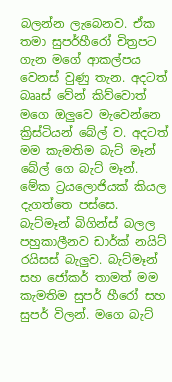බලන්න ලැබෙනව. ඒක තමා සුපර්හීරෝ චිත්‍රපට ගැන මගේ ආකල්පය වෙනස් වුණු තැන. අදටත් බෲස් වේන් කිව්වොත් මගෙ ඔලුවෙ මැවෙන්නෙ ක්‍රිස්‍ටියන් බේල් ව. අදටත් මම කැමතිම බැට් මෑන් බේල් ගෙ බැට් මෑන්. මේක ට්‍රයලොජියක් කියල දැගත්තෙ පස්සෙ. බැට්මෑන් බිගින්ස් බලල පහුකාලීනව ඩාර්ක් නයිට් රයිසස් බැලුව. බැට්මෑන් සහ ජෝකර් තාමත් මම කැමතිම සුපර් හීරෝ සහ සුපර් විලන්. මගෙ බැට්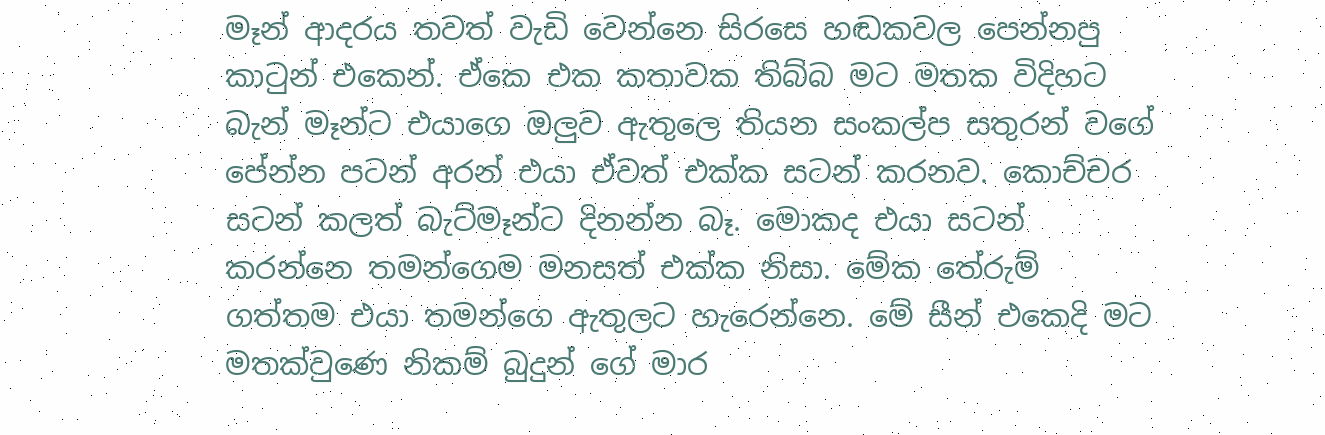මෑන් ආදරය තවත් වැඩි වෙන්නෙ සිරසෙ හඬකවල පෙන්නපු කාටුන් එකෙන්. ඒකෙ එක කතාවක තිබ්බ මට මතක විදිහට බැන් මෑන්ට එයාගෙ ඔලුව ඇතුලෙ තියන සංකල්ප සතුරන් වගේ පේන්න පටන් අරන් එයා ඒවත් එක්ක සටන් කරනව. කොච්චර සටන් කලත් බැට්මෑන්ට දිනන්න බෑ. මොකද එයා සටන් කරන්නෙ තමන්ගෙම මනසත් එක්ක නිසා. මේක තේරුම් ගත්තම එයා තමන්ගෙ ඇතුලට හැරෙන්නෙ. මේ සීන් එකෙදි මට මතක්වුණෙ නිකම් බුදුන් ගේ මාර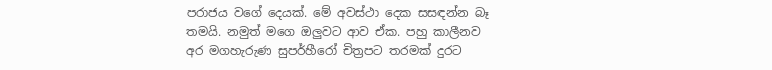පරාජය වගේ දෙයක්. මේ අවස්ථා දෙක සසඳන්න බෑ තමයි. නමුත් මගෙ ඔලුවට ආව ඒක. පහු කාලීනව අර මගහැරුණ සුපර්හීරෝ චිත්‍රපට තරමක් දුරට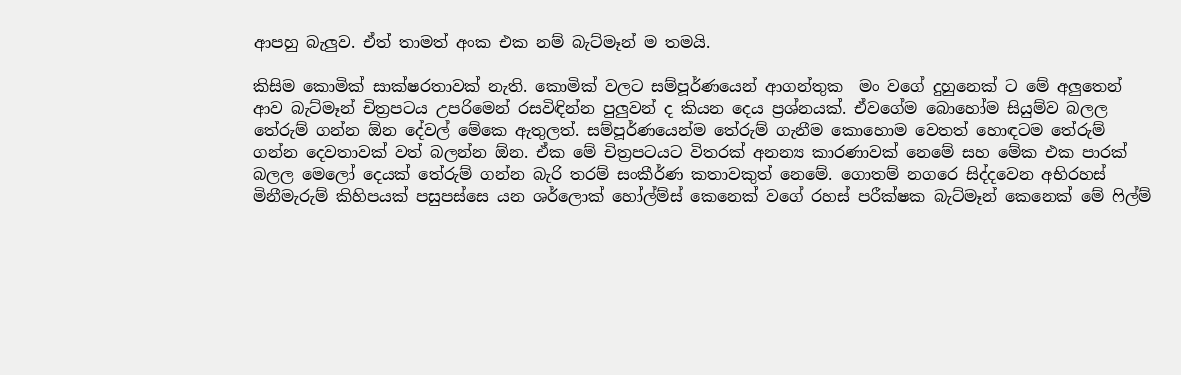ආපහු බැලුව. ඒත් තාමත් අංක එක නම් බැට්මෑන් ම තමයි.

කිසිම කොමික් සාක්ෂරතාවක් නැති. කොමික් වලට සම්පූර්ණයෙන් ආගන්තුක  මං වගේ දුහුනෙක් ට මේ අලුතෙන් ආව බැට්මෑන් චිත්‍රපටය උපරිමෙන් රසවිඳින්න පුලුවන් ද කියන දෙය ප්‍රශ්නයක්. ඒවගේම බොහෝම සියුම්ව බලල තේරුම් ගන්න ඕන දේවල් මේකෙ ඇතුලත්. සම්පූර්ණයෙන්ම තේරුම් ගැනීම කොහොම වෙතත් හොඳටම තේරුම් ගන්න දෙවතාවක් වත් බලන්න ඕන. ඒක මේ චිත්‍රපටයට විතරක් අනන්‍ය කාරණාවක් නෙමේ සහ මේක එක පාරක් බලල මෙලෝ දෙයක් තේරුම් ගන්න බැරි තරම් සංකීර්ණ කතාවකුත් නෙමේ. ගොතම් නගරෙ සිද්දවෙන අභිරහස් මිනීමැරුම් කිහිපයක් පසුපස්සෙ යන ශර්ලොක් හෝල්ම්ස් කෙනෙක් වගේ රහස් පරීක්ෂක බැට්මෑන් කෙනෙක් මේ ෆිල්ම්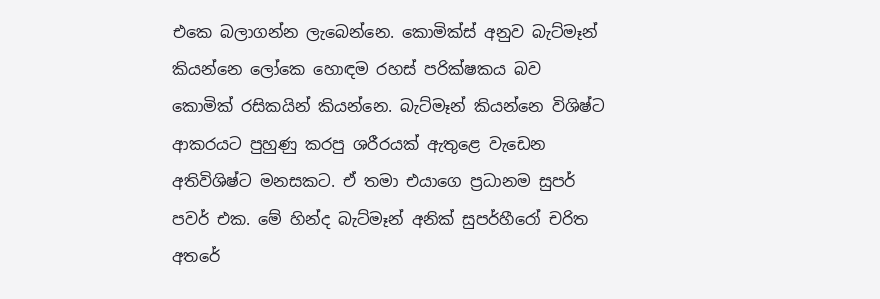එකෙ බලාගන්න ලැබෙන්නෙ. කොමික්ස් අනුව බැට්මෑන් කියන්නෙ ලෝකෙ හොඳම රහස් පරික්ෂකය බව කොමික් රසිකයින් කියන්නෙ. බැට්මෑන් කියන්නෙ විශිෂ්ට ආකරයට පුහුණු කරපු ශරීරයක් ඇතුළෙ වැඩෙන අතිවිශිෂ්ට මනසකට. ඒ තමා එයාගෙ ප්‍රධානම සුපර් පවර් එක. මේ හින්ද බැට්මෑන් අනික් සුපර්හීරෝ චරිත අතරේ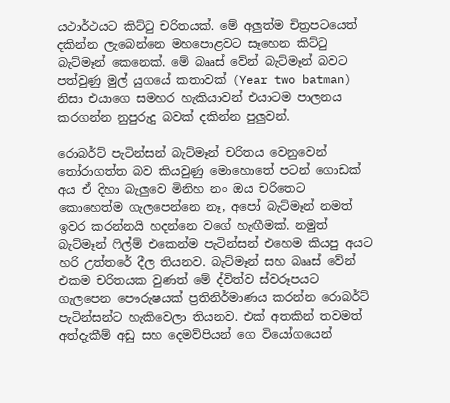යථාර්ථයට කිට්ටු චරිතයක්. මේ අලුත්ම චිත්‍රපටයෙත් දකින්න ලැබෙන්නෙ මහපොළවට සෑහෙන කිට්ටු බැට්මෑන් කෙනෙක්. මේ බෲස් වේන් බැට්මෑන් බවට පත්වුණු මුල් යුගයේ කතාවක් (Year two batman) නිසා එයාගෙ සමහර හැකියාවන් එයාටම පාලනය කරගන්න නුපුරුදු බවක් දකින්න පුලුවන්.

රොබර්ට් පැටින්සන් බැට්මෑන් චරිතය වෙනුවෙන් තෝරාගත්ත බව කියවුණු මොහොතේ පටන් ගොඩක් අය ඒ දිහා බැලුවෙ මිනිහ නං ඔය චරිතෙට කොහෙත්ම ගැලපෙන්නෙ නෑ, අපෝ බැට්මෑන් නමත් ඉවර කරන්නයි හදන්නෙ වගේ හැඟීමක්. නමුත් බැට්මෑන් ෆිල්ම් එකෙන්ම පැටින්සන් එහෙම කියපු අයට හරි උත්තරේ දීල තියනව. බැට්මෑන් සහ බෲස් වේන් එකම චරිතයක වුණත් මේ ද්විත්ව ස්වරූපයට ගැලපෙන පෞරුෂයක් ප්‍රතිනිර්මාණය කරන්න රොබර්ට් පැටින්සන්ට හැකිවෙලා තියනව. එක් අතකින් තවමත් අත්දැකීම් අඩු සහ දෙමව්පියන් ගෙ වියෝගයෙන්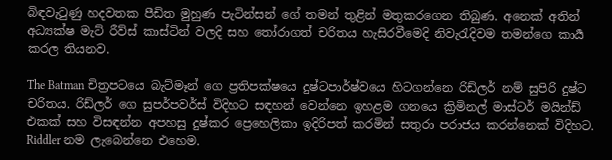බිඳවැටුණු හදවතක පීඩිත මුහුණ පැටින්සන් ගේ තමන් තුළින් මතුකරගෙන තිබුණ. අනෙක් අතින් අධ්‍යක්ෂ මැට් රීව්ස් කාස්ටින් වලදි සහ තෝරාගත් චරිතය හැසිරවීමෙදි නිවැරැදිවම තමන්ගෙ කාර්‍ය කරල තියනව.

The Batman චිත්‍රපටයෙ බැට්මෑන් ගෙ ප්‍රතිපක්ෂයෙ දුෂ්ටපාර්ෂ්වයෙ හිටගන්නෙ රිඩ්ලර් නම් සුපිරි දුෂ්ට චරිතය. රිඩ්ලර් ගෙ සුපර්පවර්ස් විදිහට සඳහන් වෙන්නෙ ඉහළම ගනයෙ ක්‍රිමිනල් මාස්ටර් මයින්ඩ් එකක් සහ විසඳන්න අපහසු දුෂ්කර ප්‍රෙහෙලිකා ඉදිරිපත් කරමින් සතුරා පරාජය කරන්නෙක් විදිහට. Riddler නම ලැබෙන්නෙ එහෙම.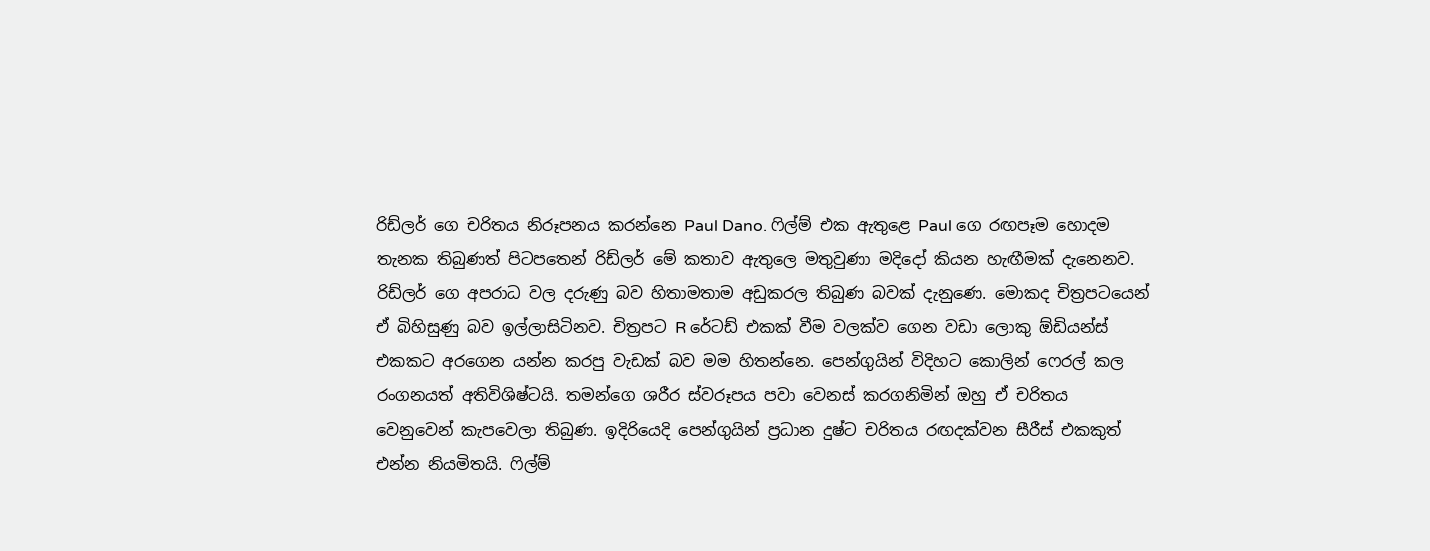රිඩ්ලර් ගෙ චරිතය නිරූපනය කරන්නෙ Paul Dano. ෆිල්ම් එක ඇතුළෙ Paul ගෙ රඟපෑම හොදම තැනක තිබුණත් පිටපතෙන් රිඩ්ලර් මේ කතාව ඇතුලෙ මතුවුණා මදිදෝ කියන හැඟීමක් දැනෙනව. රිඩ්ලර් ගෙ අපරාධ වල දරුණු බව හිතාමතාම අඩුකරල තිබුණ බවක් දැනුණෙ. මොකද චිත්‍රපටයෙන් ඒ බිහිසුණු බව ඉල්ලාසිටිනව. චිත්‍රපට R රේටඩ් එකක් වීම වලක්ව ගෙන වඩා ලොකු ඕඩියන්ස් එකකට අරගෙන යන්න කරපු වැඩක් බව මම හිතන්නෙ. පෙන්ගුයින් විදිහට කොලින් ෆෙරල් කල රංගනයත් අතිවිශිෂ්ටයි. තමන්ගෙ ශරීර ස්වරූපය පවා වෙනස් කරගනිමින් ඔහු ඒ චරිතය වෙනුවෙන් කැපවෙලා තිබුණ. ඉදිරියෙදි පෙන්ගුයින් ප්‍රධාන දුෂ්ට චරිතය රඟදක්වන සීරීස් එකකුත් එන්න නියමිතයි. ෆිල්ම්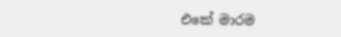එකේ මාරම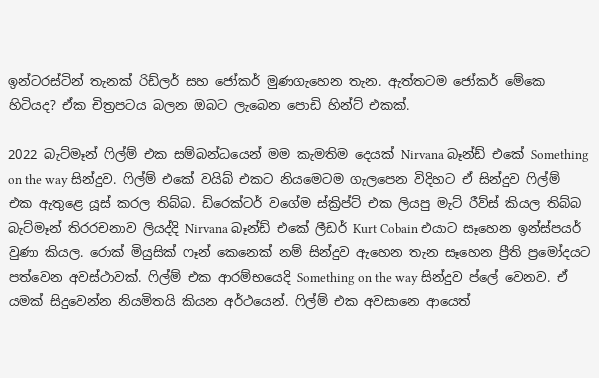ඉන්ටරස්ටින් තැනක් රිඩ්ලර් සහ ජෝකර් මුණගැහෙන තැන. ඇත්තටම ජෝකර් මේකෙ හිටියද? ඒක චිත්‍රපටය බලන ඔබට ලැබෙන පොඩි හින්ට් එකක්.

2022 බැට්මෑන් ෆිල්ම් එක සම්බන්ධයෙන් මම කැමතිම දෙයක් Nirvana බෑන්ඩ් එකේ Something on the way සින්දුව. ෆිල්ම් එකේ වයිබ් එකට නියමෙටම ගැලපෙන විදිහට ඒ සින්දුව ෆිල්ම් එක ඇතුළෙ යූස් කරල තිබ්බ. ඩිරෙක්ටර් වගේම ස්ක්‍රිප්ට් එක ලියපු මැට් රීව්ස් කියල තිබ්බ බැට්මෑන් තිරරචනාව ලියද්දි Nirvana බෑන්ඩ් එකේ ලීඩර් Kurt Cobain එයාට සෑහෙන ඉන්ස්පයර් වුණා කියල. රොක් මියුසික් ෆෑන් කෙනෙක් නම් සින්දුව ඇහෙන තැන සෑහෙන ප්‍රීති ප්‍රමෝදයට පත්වෙන අවස්ථාවක්. ෆිල්ම් එක ආරම්භයෙදි Something on the way සින්දුව ප්ලේ වෙනව. ඒ යමක් සිදුවෙන්න නියමිතයි කියන අර්ථයෙන්. ෆිල්ම් එක අවසානෙ ආයෙත්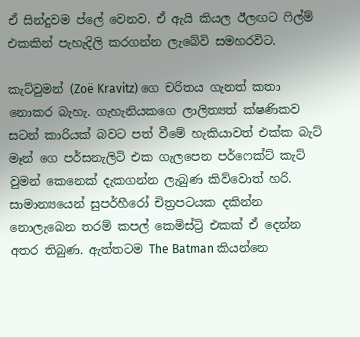ඒ සින්දුවම ප්ලේ වෙනව. ඒ ඇයි කියල ඊලඟට ෆිල්ම් එකකින් පැහැදිලි කරගන්න ලැබේවි සමහරවිට.

කැට්වුමන් (Zoë Kravitz) ගෙ චරිතය ගැනත් කතා නොකර බැහැ. ගැහැනියකගෙ ලාලිත්‍යත් ක්ෂණිකව සටන් කාරියක් බවට පත් වීමේ හැකියාවත් එක්ක බැට් මෑන් ගෙ පර්සනැලිටි එක ගැලපෙන පර්ෆෙක්ට් කැට් වුමන් කෙනෙක් දැකගන්න ලැබුණ කිව්වොත් හරි. සාමාන්‍යයෙන් සුපර්හීරෝ චිත්‍රපටයක දකින්න නොලැබෙන තරම් කපල් කෙමිස්ට්‍රි එකක් ඒ දෙන්න අතර තිබුණ. ඇත්තටම The Batman කියන්නෙ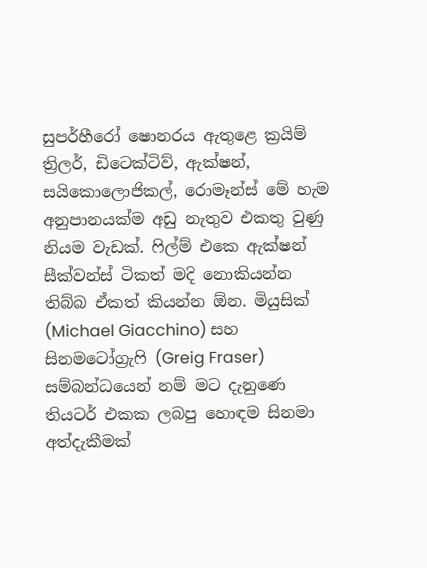සුපර්හීරෝ ෂොනරය ඇතුළෙ ක්‍රයිම් ත්‍රිලර්, ඩිටෙක්ටිව්, ඇක්ෂන්, සයිකොලොජිකල්, රොමෑන්ස් මේ හැම අනුපානයක්ම අඩු නැතුව එකතු වුණු නියම වැඩක්. ෆිල්ම් එකෙ ඇක්ෂන් සීක්වන්ස් ටිකත් මදි නොකියන්න තිබ්බ ඒකත් කියන්න ඕන. මියුසික් (Michael Giacchino) සහ සිනමටෝග්‍රැෆි (Greig Fraser) සම්බන්ධයෙන් නම් මට දැනුණෙ තියටර් එකක ලබපු හොඳම සිනමා අත්දැකීමක්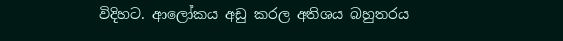විදිහට. ආලෝකය අඩු කරල අතිශය බහුතරය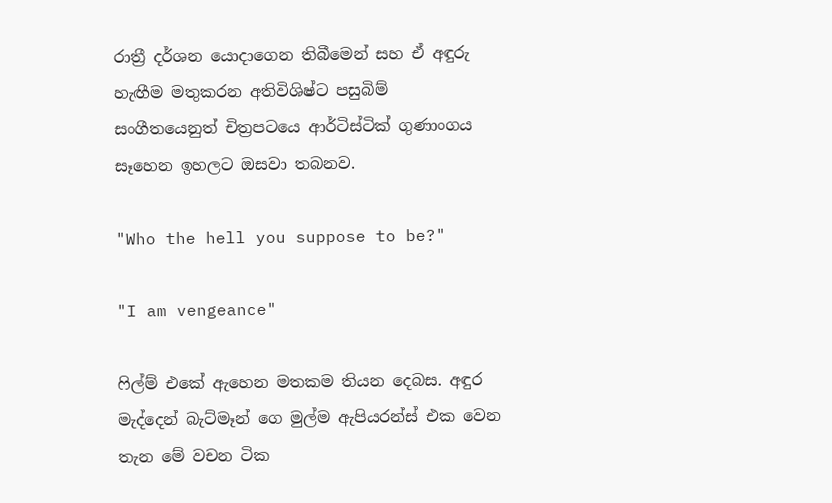රාත්‍රී දර්ශන යොදාගෙන තිබීමෙන් සහ ඒ අඳුරු හැඟීම මතුකරන අතිවිශිෂ්ට පසුබිම් සංගීතයෙනුත් චිත්‍රපටයෙ ආර්ටිස්ටික් ගුණාංගය සෑහෙන ඉහලට ඔසවා තබනව.

"Who the hell you suppose to be?"

"I am vengeance"

ෆිල්ම් එකේ ඇහෙන මතකම තියන දෙබස. අඳුර මැද්දෙන් බැට්මෑන් ගෙ මුල්ම ඇපියරන්ස් එක වෙන තැන මේ වචන ටික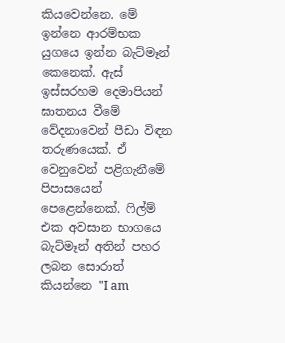කියවෙන්නෙ. මේ ඉන්නෙ ආරම්භක යුගයෙ ඉන්න බැට්මෑන් කෙනෙක්. ඇස් ඉස්සරහම දෙමාපියන් ඝාතනය වීමේ වේදනාවෙන් පීඩා විඳන තරුණයෙක්. ඒ වෙනුවෙන් පළිගැනීමේ පිපාසයෙන් පෙළෙන්නෙක්. ෆිල්ම් එක අවසාන භාගයෙ බැට්මෑන් අතින් පහර ලබන සොරාත් කියන්නෙ "I am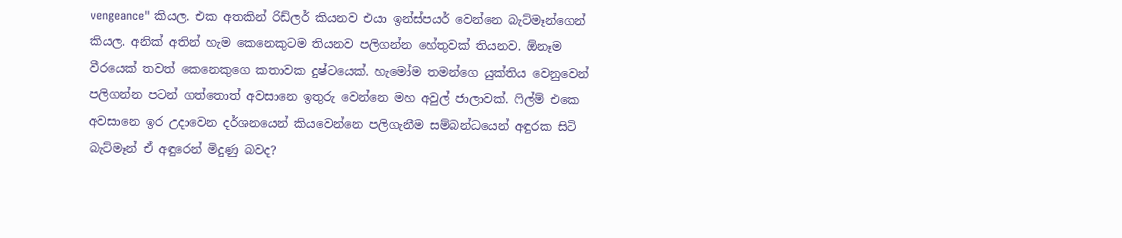vengeance" කියල. එක අතකින් රිඩ්ලර් කියනව එයා ඉන්ස්පයර් වෙන්නෙ බැට්මෑන්ගෙන් කියල. අනික් අතින් හැම කෙනෙකුටම තියනව පලිගන්න හේතුවක් තියනව. ඕනෑම වීරයෙක් තවත් කෙනෙකුගෙ කතාවක දුෂ්ටයෙක්. හැමෝම තමන්ගෙ යුක්තිය වෙනුවෙන් පලිගන්න පටන් ගත්තොත් අවසානෙ ඉතුරු වෙන්නෙ මහ අවුල් ජාලාවක්. ෆිල්ම් එකෙ අවසානෙ ඉර උදාවෙන දර්ශනයෙන් කියවෙන්නෙ පලිගැනීම සම්බන්ධයෙන් අඳුරක සිටි බැට්මෑන් ඒ අඳුරෙන් මිදුණු බවද?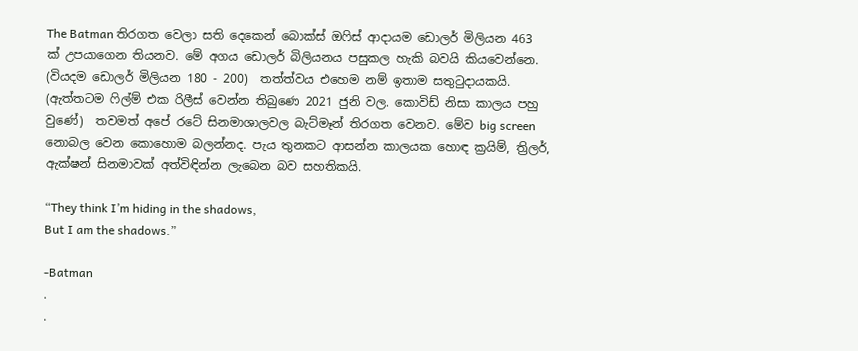The Batman තිරගත වෙලා සති දෙකෙන් බොක්ස් ඔෆිස් ආදායම ඩොලර් මිලියන 463 ක් උපයාගෙන තියනව. මේ අගය ඩොලර් බිලියනය පසුකල හැකි බවයි කියවෙන්නෙ. (වියදම ඩොලර් මිලියන 180 - 200)  තත්ත්වය එහෙම නම් ඉතාම සතුටුදායකයි. (ඇත්තටම ෆිල්ම් එක රිලීස් වෙන්න තිබුණෙ 2021 ජුනි වල. කොවිඩ් නිසා කාලය පහු වුණේ)  තවමත් අපේ රටේ සිනමාශාලවල බැට්මෑන් තිරගත වෙනව. මේව big screen නොබල වෙන කොහොම බලන්නද. පැය තුනකට ආසන්න කාලයක හොඳ ක්‍රයිම්, ත්‍රිලර්,  ඇක්ෂන් සිනමාවක් අත්විඳින්න ලැබෙන බව සහතිකයි.

“They think I’m hiding in the shadows,
But I am the shadows.”

-Batman
.
.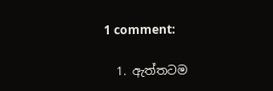1 comment:

  1. ඇත්තටම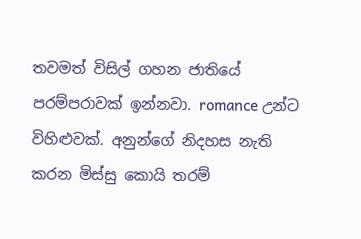තවමත් විසිල් ගහන ජාතියේ පරම්පරාවක් ඉන්නවා. romance උන්ට විහිළුවක්. අනුන්ගේ නිදහස නැති කරන මිස්සු කොයි තරම්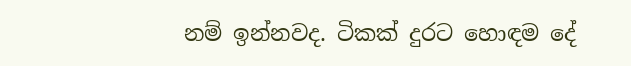නම් ඉන්නවද. ටිකක් දුරට හොඳම දේ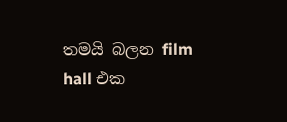තමයි බලන film hall එක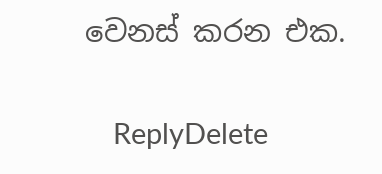වෙනස් කරන එක.

    ReplyDelete